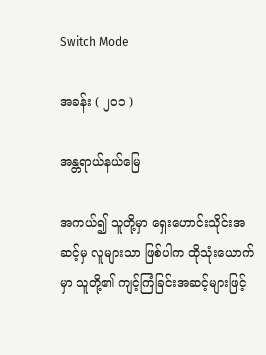Switch Mode

အခန်း ( ၂၀၁ )

အန္တရာယ်နယ်မြေ

အကယ်၍ သူတို့မှာ ရှေးဟောင်းသိုင်းအဆင့်မှ လူများသာ ဖြစ်ပါက ထိုသုံးယောက်မှာ သူတို့၏ ကျင့်ကြံခြင်းအဆင့်များဖြင့်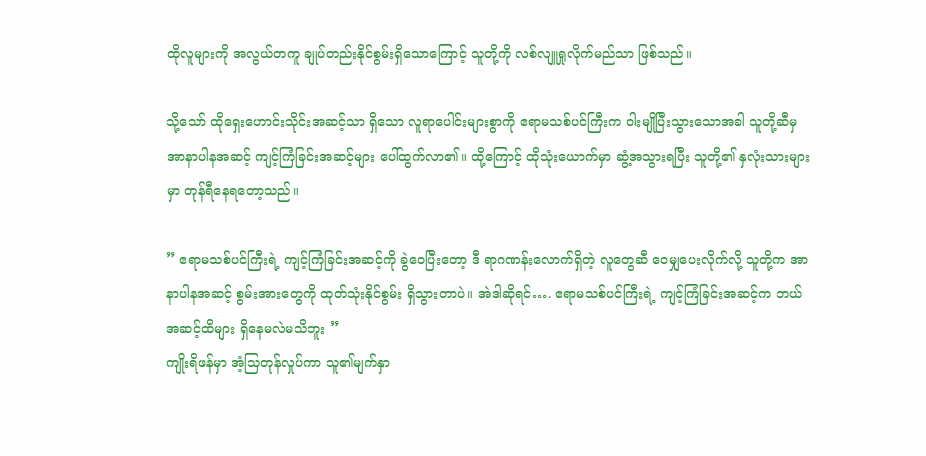ထိုလူများကို အလွယ်တကူ ချုပ်တည်းနိုင်စွမ်းရှိသောကြောင့် သူတို့ကို လစ်လျူရှုလိုက်မည်သာ ဖြစ်သည်။

သို့သော် ထိုရှေးဟောင်းသိုင်းအဆင့်သာ ရှိသော လူရာပေါင်းများစွာကို ဧရာမသစ်ပင်ကြီးက ဝါးမျိုပြီးသွားသောအခါ သူတို့ဆီမှ အာနာပါနအဆင့် ကျင့်ကြံခြင်းအဆင့်များ ပေါ်ထွက်လာ၏။ ထို့ကြောင့် ထိုသုံးယောက်မှာ ဆွံ့အသွားရပြီး သူတို့၏ နှလုံးသားများမှာ တုန်ရီနေရတော့သည်။

” ဧရာမသစ်ပင်ကြီးရဲ့ ကျင့်ကြံခြင်းအဆင့်ကို ခွဲဝေပြီးတော့ ဒီ ရာဂဏန်းလောက်ရှိတဲ့ လူတွေဆီ ဝေမျှပေးလိုက်လို့ သူတို့က အာနာပါနအဆင့် စွမ်းအားတွေကို ထုတ်သုံးနိုင်စွမ်း ရှိသွားတာပဲ။ အဲဒါဆိုရင်…. ဧရာမသစ်ပင်ကြီးရဲ့ ကျင့်ကြံခြင်းအဆင့်က ဘယ်အဆင့်ထိများ ရှိနေမလဲမသိဘူး ”
ကျိုးရိဖန်မှာ အံ့သြတုန်လှုပ်ကာ သူ၏မျက်နှာ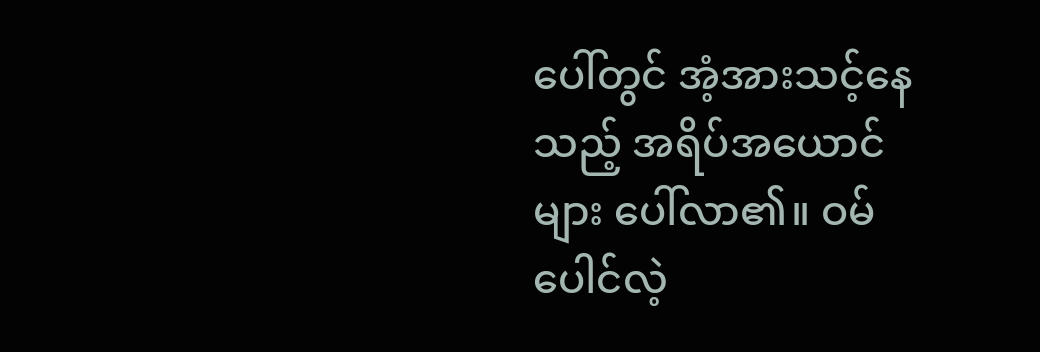ပေါ်တွင် အံ့အားသင့်နေသည့် အရိပ်အယောင်များ ပေါ်လာ၏။ ဝမ်ပေါင်လဲ့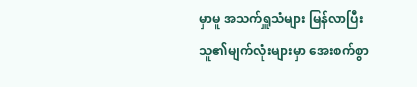မှာမူ အသက်ရှူသံများ မြန်လာပြီး သူ၏မျက်လုံးများမှာ အေးစက်စွာ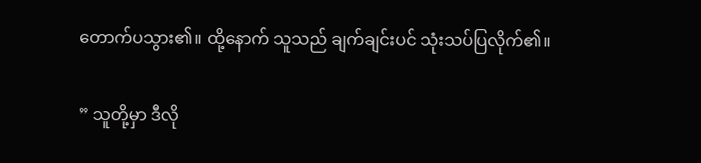တောက်ပသွား၏။ ထို့နောက် သူသည် ချက်ချင်းပင် သုံးသပ်ပြလိုက်၏။

” သူတို့မှာ ဒီလို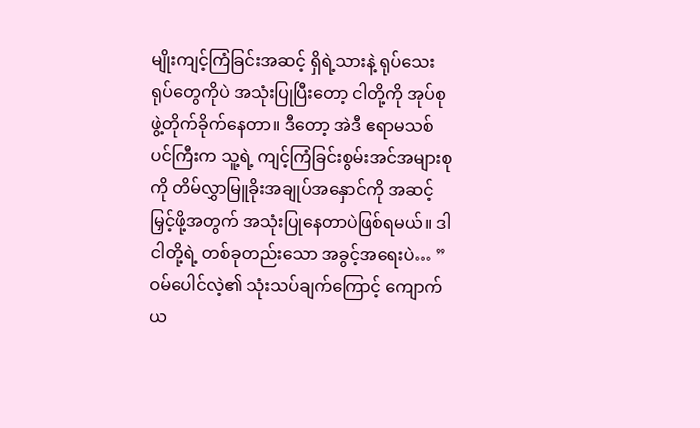မျိုးကျင့်ကြံခြင်းအဆင့် ရှိရဲ့သားနဲ့ ရုပ်သေးရုပ်တွေကိုပဲ အသုံးပြုပြီးတော့ ငါတို့ကို အုပ်စုဖွဲ့တိုက်ခိုက်နေတာ။ ဒီတော့ အဲဒီ ဧရာမသစ်ပင်ကြီးက သူ့ရဲ့ ကျင့်ကြံခြင်းစွမ်းအင်အများစုကို တိမ်လွှာမြူခိုးအချုပ်အနှောင်ကို အဆင့်မြှင့်ဖို့အတွက် အသုံးပြုနေတာပဲဖြစ်ရမယ်။ ဒါ ငါတို့ရဲ့ တစ်ခုတည်းသော အခွင့်အရေးပဲ… ”
ဝမ်ပေါင်လဲ့၏ သုံးသပ်ချက်ကြောင့် ကျောက်ယ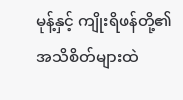မုန့်နှင့် ကျိုးရိဖန်တို့၏ အသိစိတ်များထဲ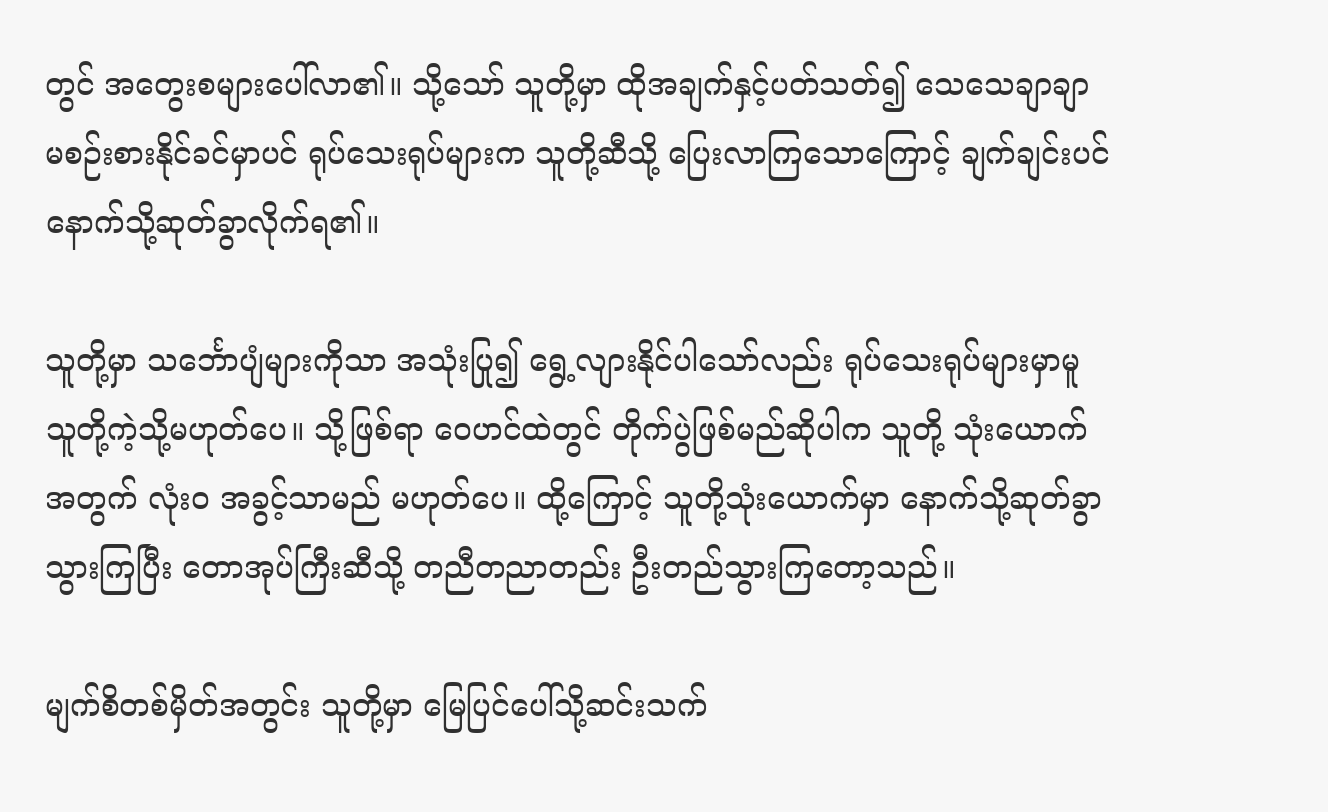တွင် အတွေးစများပေါ်လာ၏။ သို့သော် သူတို့မှာ ထိုအချက်နှင့်ပတ်သတ်၍ သေသေချာချာ မစဉ်းစားနိုင်ခင်မှာပင် ရုပ်သေးရုပ်များက သူတို့ဆီသို့ ပြေးလာကြသောကြောင့် ချက်ချင်းပင် နောက်သို့ဆုတ်ခွာလိုက်ရ၏။

သူတို့မှာ သင်္ဘောပျံများကိုသာ အသုံးပြု၍ ရွေ့လျားနိုင်ပါသော်လည်း ရုပ်သေးရုပ်များမှာမူ သူတို့ကဲ့သို့မဟုတ်ပေ။ သို့ဖြစ်ရာ ဝေဟင်ထဲတွင် တိုက်ပွဲဖြစ်မည်ဆိုပါက သူတို့ သုံးယောက်အတွက် လုံးဝ အခွင့်သာမည် မဟုတ်ပေ။ ထို့ကြောင့် သူတို့သုံးယောက်မှာ နောက်သို့ဆုတ်ခွာသွားကြပြီး တောအုပ်ကြီးဆီသို့ တညီတညာတည်း ဦးတည်သွားကြတော့သည်။

မျက်စိတစ်မှိတ်အတွင်း သူတို့မှာ မြေပြင်ပေါ်သို့ဆင်းသက်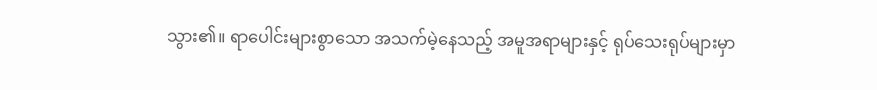သွား၏။ ရာပေါင်းများစွာသော အသက်မဲ့နေသည့် အမူအရာများနှင့် ရုပ်သေးရုပ်များမှာ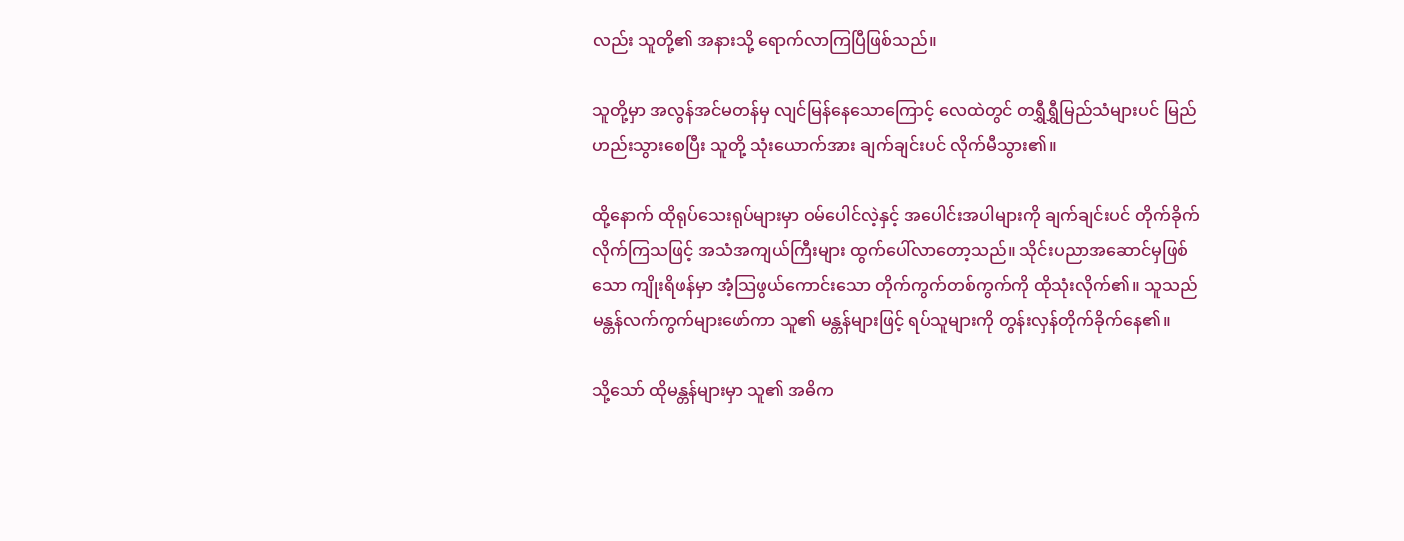လည်း သူတို့၏ အနားသို့ ရောက်လာကြပြီဖြစ်သည်။

သူတို့မှာ အလွန်အင်မတန်မှ လျင်မြန်နေသောကြောင့် လေထဲတွင် တရွှီရွှီမြည်သံများပင် မြည်ဟည်းသွားစေပြီး သူတို့ သုံးယောက်အား ချက်ချင်းပင် လိုက်မီသွား၏။

ထို့နောက် ထိုရုပ်သေးရုပ်များမှာ ဝမ်ပေါင်လဲ့နှင့် အပေါင်းအပါများကို ချက်ချင်းပင် တိုက်ခိုက်လိုက်ကြသဖြင့် အသံအကျယ်ကြီးများ ထွက်ပေါ်လာတော့သည်။ သိုင်းပညာအဆောင်မှဖြစ်သော ကျိုးရိဖန်မှာ အံ့သြဖွယ်ကောင်းသော တိုက်ကွက်တစ်ကွက်ကို ထိုသုံးလိုက်၏။ သူသည် မန္တန်လက်ကွက်များဖော်ကာ သူ၏ မန္တန်များဖြင့် ရပ်သူများကို တွန်းလှန်တိုက်ခိုက်နေ၏။

သို့သော် ထိုမန္တန်များမှာ သူ၏ အဓိက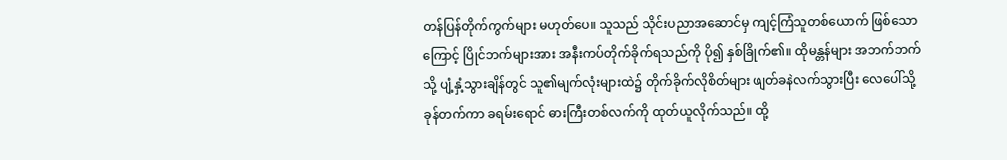တန်ပြန်တိုက်ကွက်များ မဟုတ်ပေ။ သူသည် သိုင်းပညာအဆောင်မှ ကျင့်ကြံသူတစ်ယောက် ဖြစ်သောကြောင့် ပြိုင်ဘက်များအား အနီးကပ်တိုက်ခိုက်ရသည်ကို ပို၍ နှစ်ခြိုက်၏။ ထိုမန္တန်များ အဘက်ဘက်သို့ ပျံ့နှံ့သွားချိန်တွင် သူ၏မျက်လုံးများထဲ၌ တိုက်ခိုက်လိုစိတ်များ ဖျတ်ခနဲလက်သွားပြီး လေပေါ်သို့ ခုန်တက်ကာ ခရမ်းရောင် ဓားကြီးတစ်လက်ကို ထုတ်ယူလိုက်သည်။ ထို့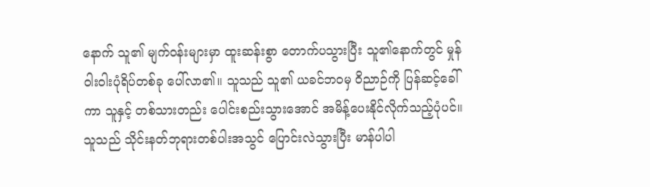နောက် သူ၏ မျက်ဝန်းများမှာ ထူးဆန်းစွာ တောက်ပသွားပြီး သူ၏နောက်တွင် မှုန်ဝါးဝါးပုံရိပ်တစ်ခု ပေါ်လာ၏။ သူသည် သူ၏ ယခင်ဘဝမှ ဝိညာဉ်ကို ပြန်ဆင့်ခေါ်ကာ သူနှင့် တစ်သားတည်း ပေါင်းစည်းသွားအောင် အမိန့်ပေးနိုင်လိုက်သည့်ပုံပင်။ သူသည် သိုင်းနတ်ဘုရားတစ်ပါးအသွင် ပြောင်းလဲသွားပြီး မာန်ပါပါ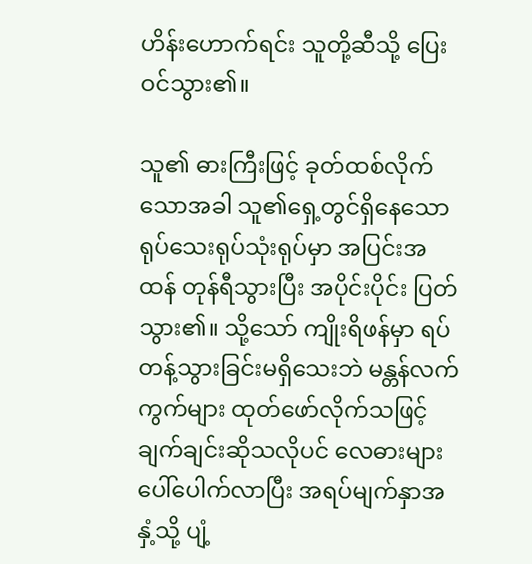ဟိန်းဟောက်ရင်း သူတို့ဆီသို့ ပြေးဝင်သွား၏။

သူ၏ ဓားကြီးဖြင့် ခုတ်ထစ်လိုက်သောအခါ သူ၏ရှေ့တွင်ရှိနေသော ရုပ်သေးရုပ်သုံးရုပ်မှာ အပြင်းအထန် တုန်ရီသွားပြီး အပိုင်းပိုင်း ပြတ်သွား၏။ သို့သော် ကျိုးရိဖန်မှာ ရပ်တန့်သွားခြင်းမရှိသေးဘဲ မန္တန်လက်ကွက်များ ထုတ်ဖော်လိုက်သဖြင့် ချက်ချင်းဆိုသလိုပင် လေဓားများ ပေါ်ပေါက်လာပြီး အရပ်မျက်နှာအနှံ့သို့ ပျံ့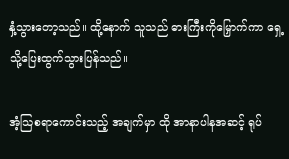နှံ့သွားတော့သည်။ ထို့နောက် သူသည် ဓားကြီးကိုမြှောက်ကာ ရှေ့သို့ပြေးထွက်သွားပြန်သည်။

အံ့သြစရာကောင်းသည့် အချက်မှာ ထို အာနာပါနအဆင့် ရုပ်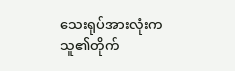သေးရုပ်အားလုံးက သူ၏တိုက်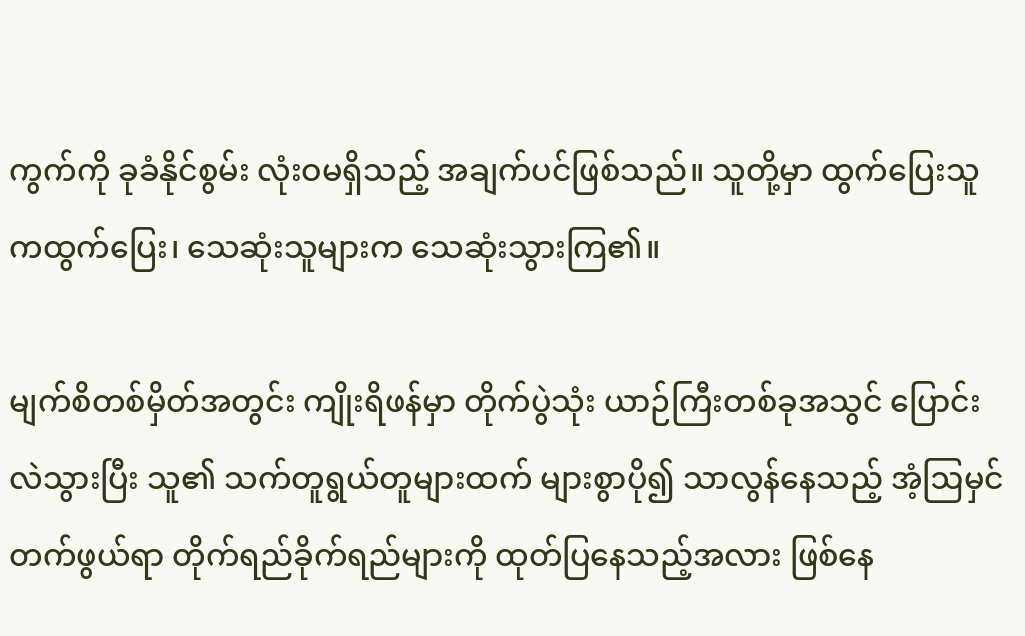ကွက်ကို ခုခံနိုင်စွမ်း လုံးဝမရှိသည့် အချက်ပင်ဖြစ်သည်။ သူတို့မှာ ထွက်ပြေးသူကထွက်ပြေး၊ သေဆုံးသူများက သေဆုံးသွားကြ၏။

မျက်စိတစ်မှိတ်အတွင်း ကျိုးရိဖန်မှာ တိုက်ပွဲသုံး ယာဉ်ကြီးတစ်ခုအသွင် ပြောင်းလဲသွားပြီး သူ၏ သက်တူရွယ်တူများထက် များစွာပို၍ သာလွန်နေသည့် အံ့ဩမှင်တက်ဖွယ်ရာ တိုက်ရည်ခိုက်ရည်များကို ထုတ်ပြနေသည့်အလား ဖြစ်နေ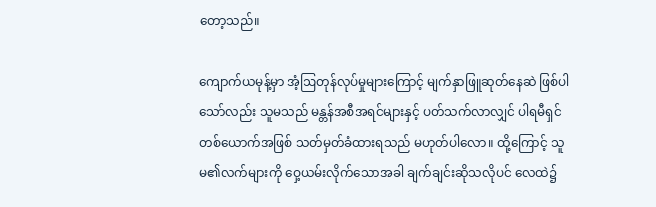တော့သည်။

ကျောက်ယမုန့်မှာ အံ့ဩတုန်လုပ်မှုများကြောင့် မျက်နှာဖြူဆုတ်နေဆဲ ဖြစ်ပါသော်လည်း သူမသည် မန္တန်အစီအရင်များနှင့် ပတ်သက်လာလျှင် ပါရမီရှင်တစ်ယောက်အဖြစ် သတ်မှတ်ခံထားရသည် မဟုတ်ပါလော။ ထို့ကြောင့် သူမ၏လက်များကို ဝှေ့ယမ်းလိုက်သောအခါ ချက်ချင်းဆိုသလိုပင် လေထဲ၌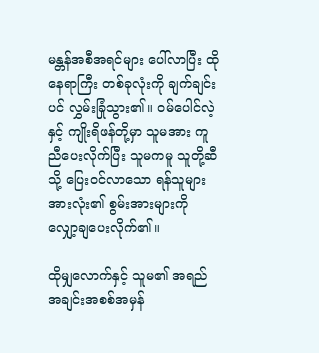မန္တန်အစီအရင်များ ပေါ်လာပြီး ထိုနေရာကြီး တစ်ခုလုံးကို ချက်ချင်းပင် လွှမ်းခြုံသွား၏။ ဝမ်ပေါင်လဲ့နှင့် ကျိုးရိဖန်တို့မှာ သူမအား ကူညီပေးလိုက်ပြီး သူမကမူ သူတို့ဆီသို့ ပြေးဝင်လာသော ရန်သူများအားလုံး၏ စွမ်းအားများကို လျှော့ချပေးလိုက်၏။

ထိုမျှလောက်နှင့် သူမ၏ အရည်အချင်းအစစ်အမှန်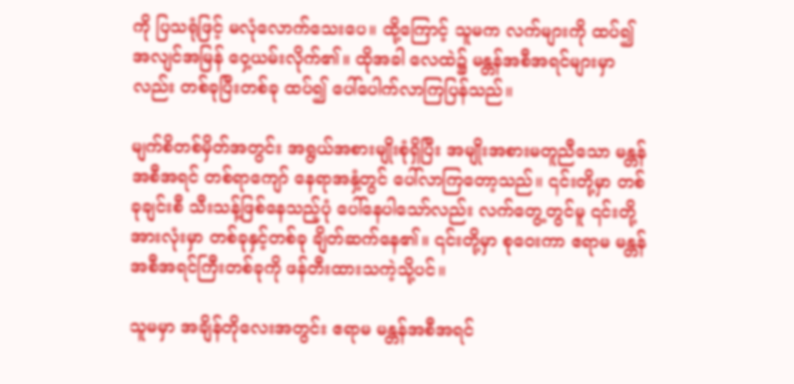ကို ပြသရုံဖြင့် မလုံလောက်သေးပေ။ ထို့ကြောင့် သူမက လက်များကို ထပ်၍ အလျင်အမြန် ဝှေ့ယမ်းလိုက်၏။ ထိုအခါ လေထဲ၌ မန္တန်အစီအရင်များမှာလည်း တစ်ခုပြီးတစ်ခု ထပ်၍ ပေါ်ပေါက်လာကြပြန်သည်။

မျက်စိတစ်မှိတ်အတွင်း အရွယ်အစားမျိုးစုံရှိပြီး အမျိုးအစားမတူညီသော မန္တန်အစီအရင် တစ်ရာကျော် နေရာအနှံ့တွင် ပေါ်လာကြတော့သည်။ ၎င်းတို့မှာ တစ်ခုချင်းစီ သီးသန့်ဖြစ်နေသည့်ပုံ ပေါ်နေပါသော်လည်း လက်တွေ့တွင်မူ ၎င်းတို့အားလုံးမှာ တစ်ခုနှင့်တစ်ခု ချိတ်ဆက်နေ၏။ ၎င်းတို့မှာ စုဝေးကာ ဧရာမ မန္တန်အစီအရင်ကြီးတစ်ခုကို ဖန်တီးထားသကဲ့သို့ပင်။

သူမမှာ အချိန်တိုလေးအတွင်း ဧရာမ မန္တန်အစီအရင်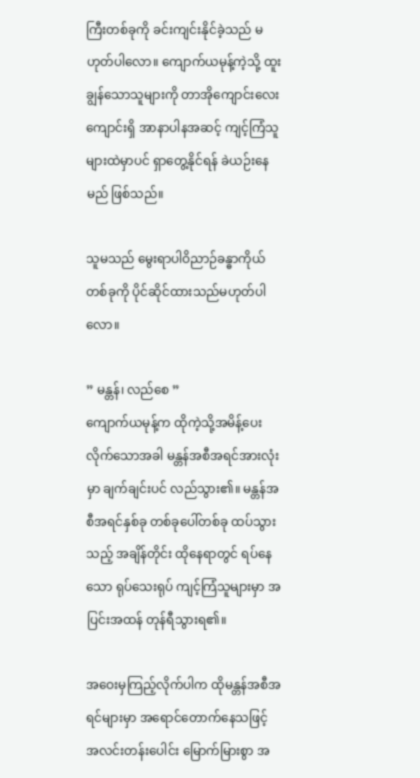ကြီးတစ်ခုကို ခင်းကျင်းနိုင်ခဲ့သည် မဟုတ်ပါလော။ ကျောက်ယမုန့်ကဲ့သို့ ထူးချွန်သောသူများကို တာအိုကျောင်းလေးကျောင်းရှိ အာနာပါနအဆင့် ကျင့်ကြံသူများထဲမှာပင် ရှာတွေ့နိုင်ရန် ခဲယဉ်းနေမည် ဖြစ်သည်။

သူမသည် မွေးရာပါဝိညာဉ်ခန္ဓာကိုယ်တစ်ခုကို ပိုင်ဆိုင်ထားသည်မဟုတ်ပါလော။

” မန္တန်၊ လည်စေ ”
ကျောက်ယမုန့်က ထိုကဲ့သို့အမိန့်ပေးလိုက်သောအခါ မန္တန်အစီအရင်အားလုံးမှာ ချက်ချင်းပင် လည်သွား၏။ မန္တန်အစီအရင်နှစ်ခု တစ်ခုပေါ်တစ်ခု ထပ်သွားသည့် အချိန်တိုင်း ထိုနေရာတွင် ရပ်နေသော ရုပ်သေးရုပ် ကျင့်ကြံသူများမှာ အပြင်းအထန် တုန်ရီသွားရ၏။

အဝေးမှကြည့်လိုက်ပါက ထိုမန္တန်အစီအရင်များမှာ အရောင်တောက်နေသဖြင့် အလင်းတန်းပေါင်း မြောက်မြားစွာ အ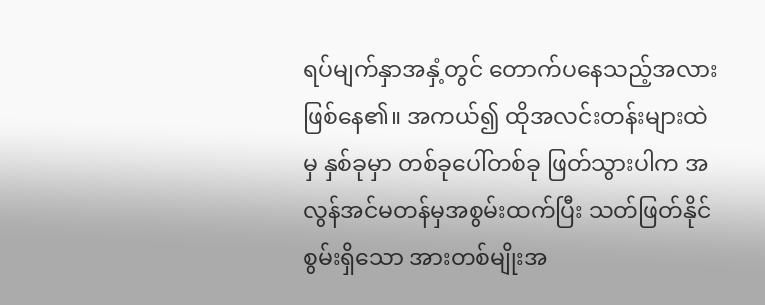ရပ်မျက်နှာအနှံ့တွင် တောက်ပနေသည့်အလား ဖြစ်နေ၏။ အကယ်၍ ထိုအလင်းတန်းများထဲမှ နှစ်ခုမှာ တစ်ခုပေါ်တစ်ခု ဖြတ်သွားပါက အလွန်အင်မတန်မှအစွမ်းထက်ပြီး သတ်ဖြတ်နိုင်စွမ်းရှိသော အားတစ်မျိုးအ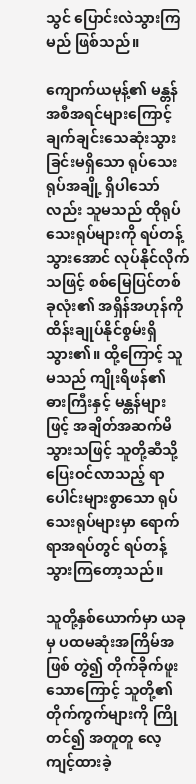သွင် ပြောင်းလဲသွားကြမည် ဖြစ်သည်။

ကျောက်ယမုန့်၏ မန္တန်အစီအရင်များကြောင့် ချက်ချင်းသေဆုံးသွားခြင်းမရှိသော ရုပ်သေးရုပ်အချို့ ရှိပါသော်လည်း သူမသည် ထိုရုပ်သေးရုပ်များကို ရပ်တန့်သွားအောင် လုပ်နိုင်လိုက်သဖြင့် စစ်မြေပြင်တစ်ခုလုံး၏ အရှိန်အဟုန်ကို ထိန်းချုပ်နိုင်စွမ်းရှိသွား၏။ ထို့ကြောင့် သူမသည် ကျိုးရိဖန်၏ ဓားကြီးနှင့် မန္တန်များဖြင့် အချိတ်အဆက်မိသွားသဖြင့် သူတို့ဆီသို့ပြေးဝင်လာသည့် ရာပေါင်းများစွာသော ရုပ်သေးရုပ်များမှာ ရောက်ရာအရပ်တွင် ရပ်တန့်သွားကြတော့သည်။

သူတို့နှစ်ယောက်မှာ ယခုမှ ပထမဆုံးအကြိမ်အဖြစ် တွဲ၍ တိုက်ခိုက်ဖူးသောကြောင့် သူတို့၏ တိုက်ကွက်များကို ကြိုတင်၍ အတူတူ လေ့ကျင့်ထားခဲ့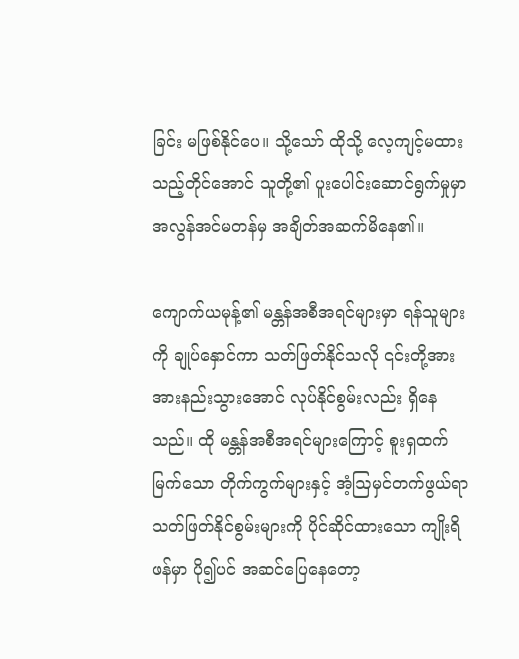ခြင်း မဖြစ်နိုင်ပေ။ သို့သော် ထိုသို့ လေ့ကျင့်မထားသည့်တိုင်အောင် သူတို့၏ ပူးပေါင်းဆောင်ရွက်မှုမှာ အလွန်အင်မတန်မှ အချိတ်အဆက်မိနေ၏။

ကျောက်ယမုန့်၏ မန္တန်အစီအရင်များမှာ ရန်သူများကို ချုပ်နှောင်ကာ သတ်ဖြတ်နိုင်သလို ၎င်းတို့အား အားနည်းသွားအောင် လုပ်နိုင်စွမ်းလည်း ရှိနေသည်။ ထို မန္တန်အစီအရင်များကြောင့် စူးရှထက်မြက်သော တိုက်ကွက်များနှင့် အံ့ဩမှင်တက်ဖွယ်ရာ သတ်ဖြတ်နိုင်စွမ်းများကို ပိုင်ဆိုင်ထားသော ကျိုးရိဖန်မှာ ပို၍ပင် အဆင်ပြေနေတော့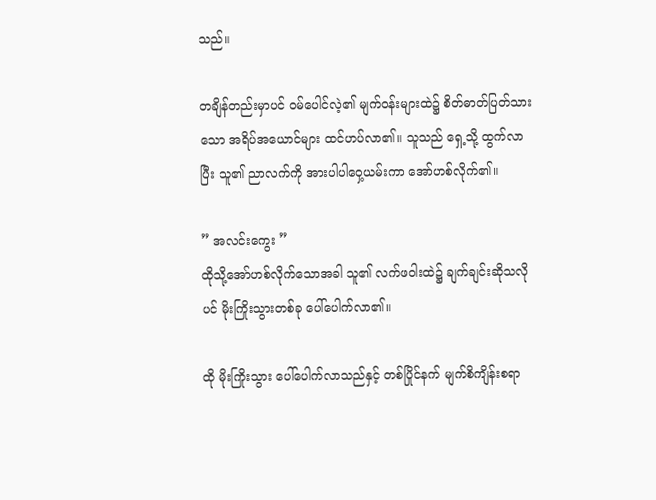သည်။

တချိန်တည်းမှာပင် ဝမ်ပေါင်လဲ့၏ မျက်ဝန်းများထဲ၌ စိတ်ဓာတ်ပြတ်သားသော အရိပ်အယောင်များ ထင်ဟပ်လာ၏။ သူသည် ရှေ့သို့ ထွက်လာပြီး သူ၏ ညာလက်ကို အားပါပါဝှေ့ယမ်းကာ အော်ဟစ်လိုက်၏။

” အလင်းကွေး ”
ထိုသို့အော်ဟစ်လိုက်သောအခါ သူ၏ လက်ဖဝါးထဲ၌ ချက်ချင်းဆိုသလိုပင် မိုးကြိုးသွားတစ်ခု ပေါ်ပေါက်လာ၏။

ထို မိုးကြိုးသွား ပေါ်ပေါက်လာသည်နှင့် တစ်ပြိုင်နက် မျက်စိကျိန်းစရာ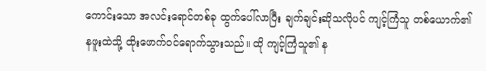ကောင်းသော အလင်းရောင်တစ်ခု ထွက်ပေါ်လာပြီး ချက်ချင်းဆိုသလိုပင် ကျင့်ကြံသူ တစ်ယောက်၏ နဖူးထဲသို့ ထိုးဖောက်ဝင်ရောက်သွားသည်။ ထို ကျင့်ကြံသူ၏ န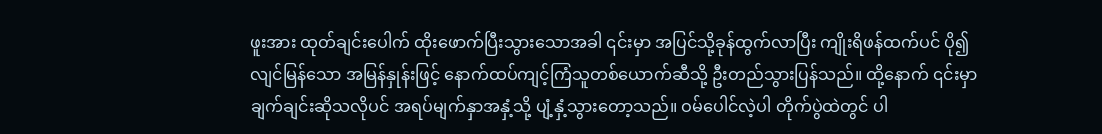ဖူးအား ထုတ်ချင်းပေါက် ထိုးဖောက်ပြီးသွားသောအခါ ၎င်းမှာ အပြင်သို့ခုန်ထွက်လာပြီး ကျိုးရိဖန်ထက်ပင် ပို၍လျင်မြန်သော အမြန်နှုန်းဖြင့် နောက်ထပ်ကျင့်ကြံသူတစ်ယောက်ဆီသို့ ဦးတည်သွားပြန်သည်။ ထို့နောက် ၎င်းမှာ ချက်ချင်းဆိုသလိုပင် အရပ်မျက်နှာအနှံ့သို့ ပျံ့နှံ့သွားတော့သည်။ ဝမ်ပေါင်လဲ့ပါ တိုက်ပွဲထဲတွင် ပါ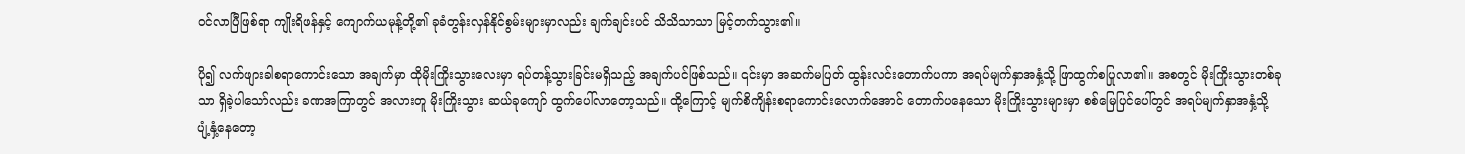ဝင်လာပြီဖြစ်ရာ ကျိုးရိဖန်နှင့် ကျောက်ယမုန့်တို့၏ ခုခံတွန်းလှန်နိုင်စွမ်းများမှာလည်း ချက်ချင်းပင် သိသိသာသာ မြင့်တက်သွား၏။

ပို၍ လက်ဖျားခါစရာကောင်းသော အချက်မှာ ထိုမိုးကြိုးသွားလေးမှာ ရပ်တန့်သွားခြင်းမရှိသည့် အချက်ပင်ဖြစ်သည်။ ၎င်းမှာ အဆက်မပြတ် ထွန်းလင်းတောက်ပကာ အရပ်မျက်နှာအနှံ့သို့ ဖြာထွက်စပြုလာ၏။ အစတွင် မိုးကြိုးသွားတစ်ခုသာ ရှိခဲ့ပါသော်လည်း ခဏအကြာတွင် အလားတူ မိုးကြိုးသွား ဆယ်ခုကျော် ထွက်ပေါ်လာတော့သည်။ ထို့ကြောင့် မျက်စိကျိန်းစရာကောင်းလောက်အောင် တောက်ပနေသော မိုးကြိုးသွားများမှာ စစ်မြေပြင်ပေါ်တွင် အရပ်မျက်နှာအနှံ့သို့ ပျံ့နှံ့နေတော့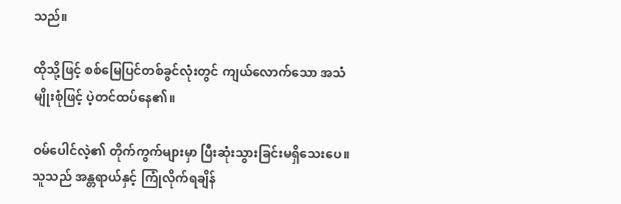သည်။

ထိုသို့ဖြင့် စစ်မြေပြင်တစ်ခွင်လုံးတွင် ကျယ်လောက်သော အသံမျိုးစုံဖြင့် ပဲ့တင်ထပ်နေ၏။

ဝမ်ပေါင်လဲ့၏ တိုက်ကွက်များမှာ ပြီးဆုံးသွားခြင်းမရှိသေးပေ။ သူသည် အန္တရာယ်နှင့် ကြုံလိုက်ရချိန်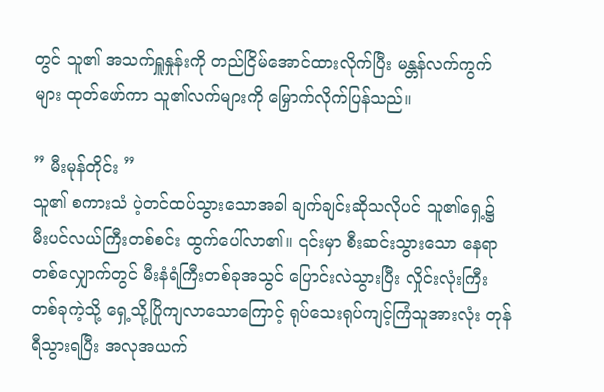တွင် သူ၏ အသက်ရှူနှုန်းကို တည်ငြိမ်အောင်ထားလိုက်ပြီး မန္တန်လက်ကွက်များ ထုတ်ဖော်ကာ သူ၏လက်များကို မြှောက်လိုက်ပြန်သည်။

” မီးမုန်တိုင်း ”
သူ၏ စကားသံ ပဲ့တင်ထပ်သွားသောအခါ ချက်ချင်းဆိုသလိုပင် သူ၏ရှေ့၌ မီးပင်လယ်ကြီးတစ်စင်း ထွက်ပေါ်လာ၏။ ၎င်းမှာ စီးဆင်းသွားသော နေရာတစ်လျှောက်တွင် မီးနံရံကြီးတစ်ခုအသွင် ပြောင်းလဲသွားပြီး လှိုင်းလုံးကြီးတစ်ခုကဲ့သို့ ရှေ့သို့ပြိုကျလာသောကြောင့် ရုပ်သေးရုပ်ကျင့်ကြံသူအားလုံး တုန်ရီသွားရပြီး အလုအယက်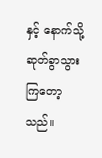နှင့် နောက်သို့ဆုတ်ခွာသွားကြတော့သည်။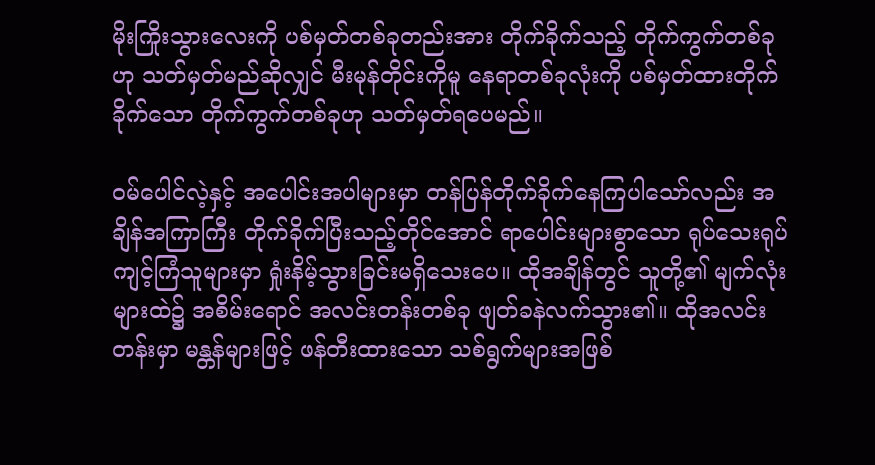မိုးကြိုးသွားလေးကို ပစ်မှတ်တစ်ခုတည်းအား တိုက်ခိုက်သည့် တိုက်ကွက်တစ်ခုဟု သတ်မှတ်မည်ဆိုလျှင် မီးမုန်တိုင်းကိုမူ နေရာတစ်ခုလုံးကို ပစ်မှတ်ထားတိုက်ခိုက်သော တိုက်ကွက်တစ်ခုဟု သတ်မှတ်ရပေမည်။

ဝမ်ပေါင်လဲ့နှင့် အပေါင်းအပါများမှာ တန်ပြန်တိုက်ခိုက်နေကြပါသော်လည်း အချိန်အကြာကြီး တိုက်ခိုက်ပြီးသည့်တိုင်အောင် ရာပေါင်းများစွာသော ရုပ်သေးရုပ်ကျင့်ကြံသူများမှာ ရှုံးနိမ့်သွားခြင်းမရှိသေးပေ။ ထိုအချိန်တွင် သူတို့၏ မျက်လုံးများထဲ၌ အစိမ်းရောင် အလင်းတန်းတစ်ခု ဖျတ်ခနဲလက်သွား၏။ ထိုအလင်းတန်းမှာ မန္တန်များဖြင့် ဖန်တီးထားသော သစ်ရွက်များအဖြစ်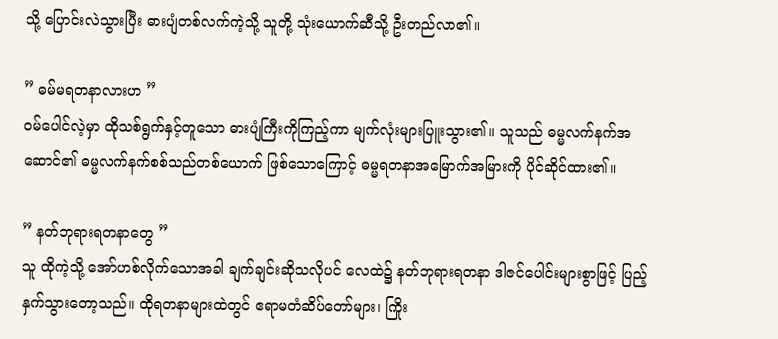သို့ ပြောင်းလဲသွားပြီး ‌ဓားပျံတစ်လက်ကဲ့သို့ သူတို့ သုံးယောက်ဆီသို့ ဦးတည်လာ၏။

” ဓမ်မရတနာလားဟ ”
ဝမ်ပေါင်လဲ့မှာ ထိုသစ်ရွက်နှင့်တူသော ဓားပျံကြီးကိုကြည့်ကာ မျက်လုံးများပြူးသွား၏။ သူသည် ဓမ္မလက်နက်အဆောင်၏ ဓမ္မလက်နက်စစ်သည်တစ်ယောက် ဖြစ်သောကြောင့် ဓမ္မရတနာအမြောက်အမြားကို ပိုင်ဆိုင်ထား၏။

” နတ်ဘုရားရတနာတွေ ”
သူ ထိုကဲ့သို့ အော်ဟစ်လိုက်သောအခါ ချက်ချင်းဆိုသလိုပင် လေထဲ၌ နတ်ဘုရားရတနာ ဒါဇင်ပေါင်းများစွာဖြင့် ပြည့်နှက်သွားတော့သည်။ ထိုရတနာများထဲတွင် ဧရာမတံဆိပ်တော်များ၊ ကြိုး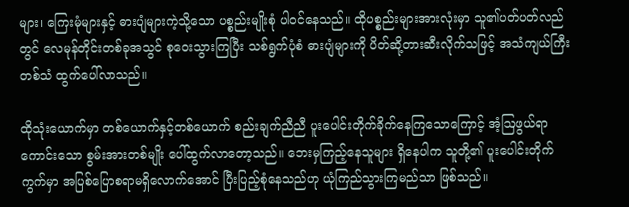များ၊ ကြေးမုံများနှင့် ဓားပျံများကဲ့သို့သော ပစ္စည်းမျိုးစုံ ပါဝင်နေသည်။ ထိုပစ္စည်းများအားလုံးမှာ သူ၏ပတ်ပတ်လည်တွင် လေမုန်တိုင်းတစ်ခုအသွင် စုဝေးသွားကြပြီး သစ်ရွက်ပုံစံ ဓားပျံများကို ပိတ်ဆို့တားဆီးလိုက်သဖြင့် အသံကျယ်ကြီးတစ်သံ ထွက်ပေါ်လာသည်။

ထိုသုံးယောက်မှာ တစ်ယောက်နှင့်တစ်ယောက် စည်းချက်ညီညီ ပူးပေါင်းတိုက်ခိုက်နေကြသောကြောင့် အံ့ဩဖွယ်ရာကောင်းသော စွမ်းအားတစ်မျိုး ပေါ်ထွက်လာတော့သည်။ ဘေးမှကြည့်နေသူများ ရှိနေပါက သူတို့၏ ပူးပေါင်းတိုက်ကွက်မှာ အပြစ်ပြောစရာမရှိလောက်အောင် ပြီးပြည့်စုံနေသည်ဟု ယုံကြည်သွားကြမည်သာ ဖြစ်သည်။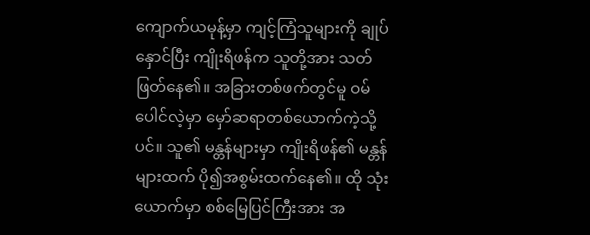ကျောက်ယမုန့်မှာ ကျင့်ကြံသူများကို ချုပ်နှောင်ပြီး ကျိုးရိဖန်က သူတို့အား သတ်ဖြတ်နေ၏။ အခြားတစ်ဖက်တွင်မူ ဝမ်ပေါင်လဲ့မှာ မှော်ဆရာတစ်ယောက်ကဲ့သို့ပင်။ သူ၏ မန္တန်များမှာ ကျိုးရိဖန်၏ မန္တန်များထက် ပို၍အစွမ်းထက်နေ၏။ ထို သုံးယောက်မှာ စစ်မြေပြင်ကြီးအား အ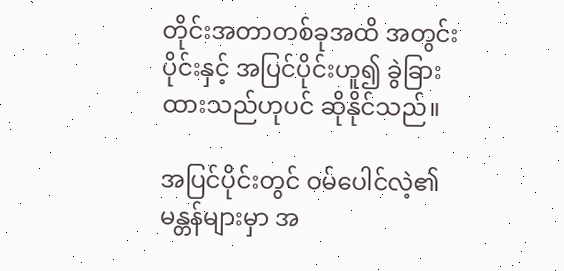တိုင်းအတာတစ်ခုအထိ အတွင်းပိုင်းနှင့် အပြင်ပိုင်းဟူ၍ ခွဲခြားထားသည်ဟုပင် ဆိုနိုင်သည်။

အပြင်ပိုင်းတွင် ဝမ်ပေါင်လဲ့၏ မန္တန်များမှာ အ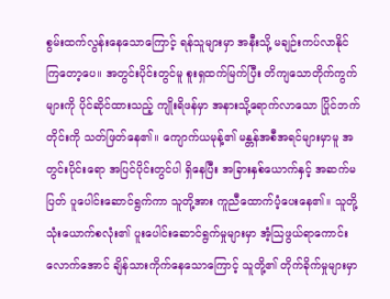စွမ်းထက်လွန်းနေသောကြောင့် ရန်သူများမှာ အနီးသို့ မချဉ်းကပ်လာနိုင်ကြတော့ပေ။ အတွင်းပိုင်းတွင်မူ စူးရှထက်မြက်ပြီး တိကျသောတိုက်ကွက်များကို ပိုင်ဆိုင်ထားသည့် ကျိုးရိဖန်မှာ အနားသို့ရောက်လာသော ပြိုင်ဘက်တိုင်းကို သတ်ဖြတ်နေ၏။ ကျောက်ယမုန့်၏ မန္တန်အစီအရင်များမှာမူ အတွင်းပိုင်းရော အပြင်ပိုင်းတွင်ပါ ရှိနေပြီး အခြားနှစ်ယောက်နှင့် အဆက်မပြတ် ပူပေါင်းဆောင်ရွက်ကာ သူတို့အား ကူညီထောက်ပံ့ပေးနေ၏။ သူတို့သုံးယောက်စလုံး၏ ပူးပေါင်းဆောင်ရွက်မှုများမှာ အံ့သြဖွယ်ရာကောင်းလောက်အောင် ချိန်သားကိုက်နေသောကြောင့် သူတို့၏ တိုက်ခိုက်မှုများမှာ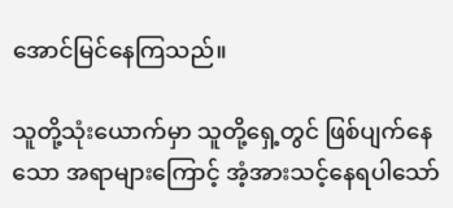အောင်မြင်နေကြသည်။

သူတို့သုံးယောက်မှာ သူတို့ရှေ့တွင် ‌ဖြစ်ပျက်နေသော အရာများကြောင့် အံ့အားသင့်နေရပါသော်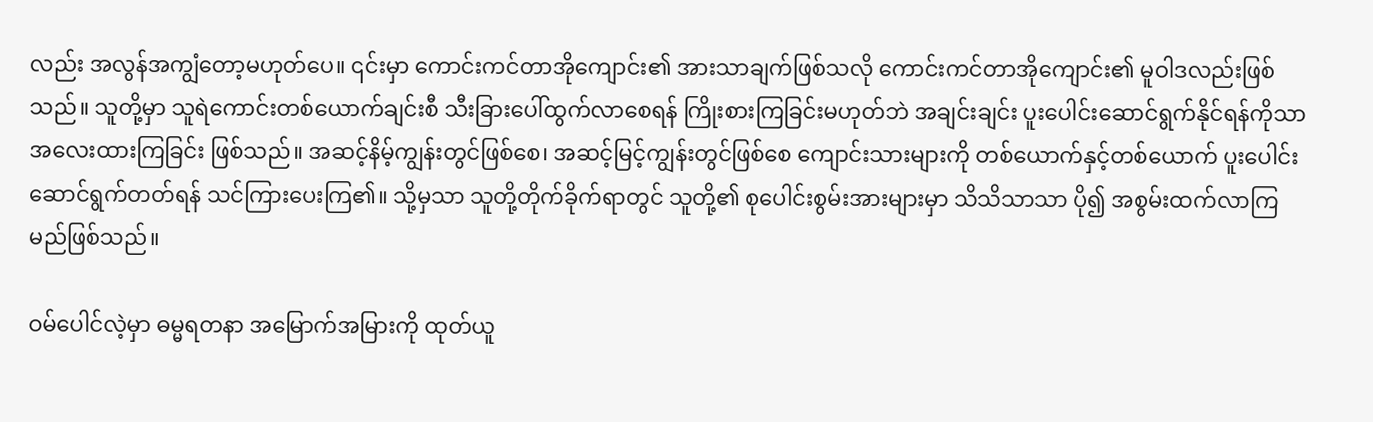လည်း အလွန်အကျွံတော့မဟုတ်ပေ။ ၎င်းမှာ ကောင်းကင်တာအိုကျောင်း၏ အားသာချက်ဖြစ်သလို ကောင်းကင်တာအိုကျောင်း၏ မူဝါဒလည်းဖြစ်သည်။ သူတို့မှာ သူရဲကောင်းတစ်ယောက်ချင်းစီ သီးခြားပေါ်ထွက်လာစေရန် ကြိုးစားကြခြင်းမဟုတ်ဘဲ အချင်းချင်း ပူးပေါင်းဆောင်ရွက်နိုင်ရန်ကိုသာ အလေးထားကြခြင်း ဖြစ်သည်။ အဆင့်နိမ့်ကျွန်းတွင်ဖြစ်စေ၊ အဆင့်မြင့်ကျွန်းတွင်ဖြစ်စေ ကျောင်းသားများကို တစ်ယောက်နှင့်တစ်ယောက် ပူးပေါင်းဆောင်ရွက်တတ်ရန် သင်ကြားပေးကြ၏။ သို့မှသာ သူတို့တိုက်ခိုက်ရာတွင် သူတို့၏ စုပေါင်းစွမ်းအားများမှာ သိသိသာသာ ပို၍ အစွမ်းထက်လာကြမည်ဖြစ်သည်။

ဝမ်ပေါင်လဲ့မှာ ဓမ္မရတနာ အမြောက်အမြားကို ထုတ်ယူ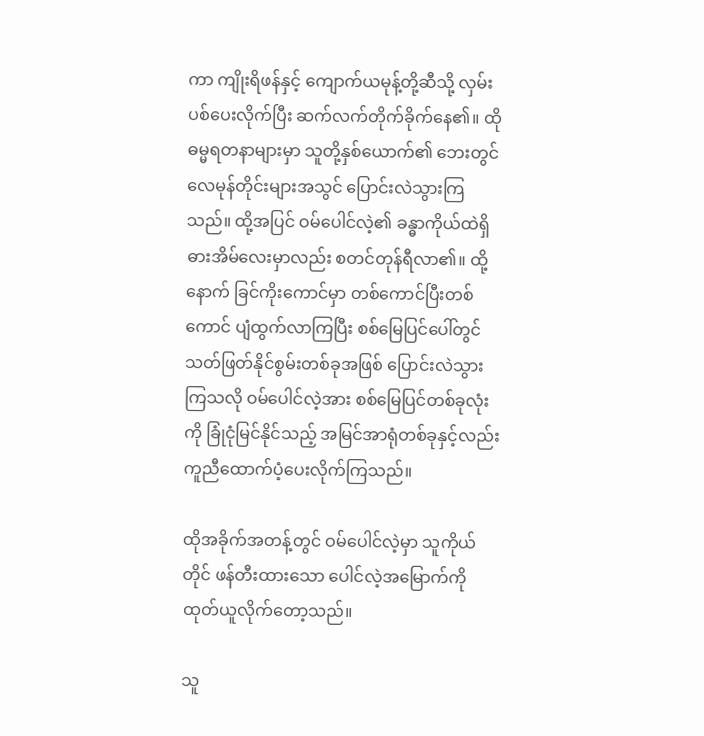ကာ ကျိုးရိဖန်နှင့် ကျောက်ယမုန့်တို့ဆီသို့ လှမ်းပစ်ပေးလိုက်ပြီး ဆက်လက်တိုက်ခိုက်နေ၏။ ထို ဓမ္မရတနာများမှာ သူတို့နှစ်ယောက်၏ ဘေးတွင် လေမုန်တိုင်းများအသွင် ပြောင်းလဲသွားကြသည်။ ထို့အပြင် ဝမ်ပေါင်လဲ့၏ ခန္ဓာကိုယ်ထဲရှိ ဓားအိမ်လေးမှာလည်း စတင်တုန်ရီလာ၏။ ထို့နောက် ခြင်ကိုးကောင်မှာ တစ်ကောင်ပြီးတစ်ကောင် ပျံထွက်လာကြပြီး စစ်မြေပြင်ပေါ်တွင် သတ်ဖြတ်နိုင်စွမ်းတစ်ခုအဖြစ် ပြောင်းလဲသွားကြသလို ဝမ်ပေါင်လဲ့အား စစ်မြေပြင်တစ်ခုလုံးကို ခြုံငုံမြင်နိုင်သည့် အမြင်အာရုံတစ်ခုနှင့်လည်း ကူညီထောက်ပံ့ပေးလိုက်ကြသည်။

ထိုအခိုက်အတန့်တွင် ဝမ်ပေါင်လဲ့မှာ သူကိုယ်တိုင် ဖန်တီးထားသော ပေါင်လဲ့အမြောက်ကို ထုတ်ယူလိုက်တော့သည်။

သူ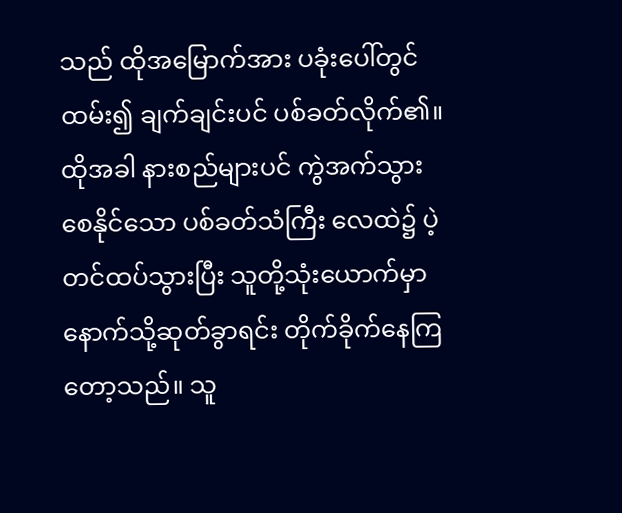သည် ထိုအမြောက်အား ပခုံးပေါ်တွင်ထမ်း၍ ချက်ချင်းပင် ပစ်ခတ်လိုက်၏။ ထိုအခါ နားစည်များပင် ကွဲအက်သွားစေနိုင်သော ပစ်ခတ်သံကြီး လေထဲ၌ ပဲ့တင်ထပ်သွားပြီး သူတို့သုံးယောက်မှာ နောက်သို့ဆုတ်ခွာရင်း တိုက်ခိုက်နေကြတော့သည်။ သူ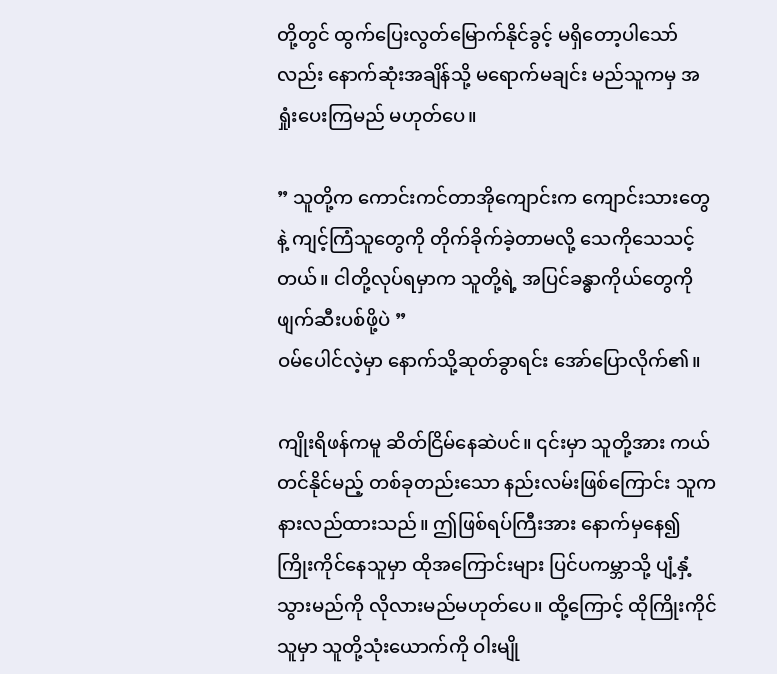တို့တွင် ထွက်ပြေးလွတ်မြောက်နိုင်ခွင့် မရှိတော့ပါသော်လည်း နောက်ဆုံးအချိန်သို့ မရောက်မချင်း မည်သူကမှ အရှုံးပေးကြမည် မဟုတ်ပေ။

” သူတို့က ကောင်းကင်တာအိုကျောင်းက ကျောင်းသားတွေနဲ့ ကျင့်ကြံသူတွေကို တိုက်ခိုက်ခဲ့တာမလို့ သေကိုသေသင့်တယ်။ ငါတို့လုပ်ရမှာက သူတို့ရဲ့ အပြင်ခန္ဓာကိုယ်တွေကို ဖျက်ဆီးပစ်ဖို့ပဲ ”
ဝမ်ပေါင်လဲ့မှာ နောက်သို့ဆုတ်ခွာရင်း အော်ပြောလိုက်၏။

ကျိုးရိဖန်ကမူ ဆိတ်ငြိမ်နေဆဲပင်။ ၎င်းမှာ သူတို့အား ကယ်တင်နိုင်မည့် တစ်ခုတည်းသော နည်းလမ်းဖြစ်ကြောင်း သူက နားလည်ထားသည်။ ဤဖြစ်ရပ်ကြီးအား နောက်မှနေ၍ ကြိုးကိုင်နေသူမှာ ထိုအကြောင်းများ ပြင်ပကမ္ဘာသို့ ပျံ့နှံ့သွားမည်ကို လိုလားမည်မဟုတ်ပေ။ ထို့ကြောင့် ထိုကြိုးကိုင်သူမှာ သူတို့သုံးယောက်ကို ဝါးမျို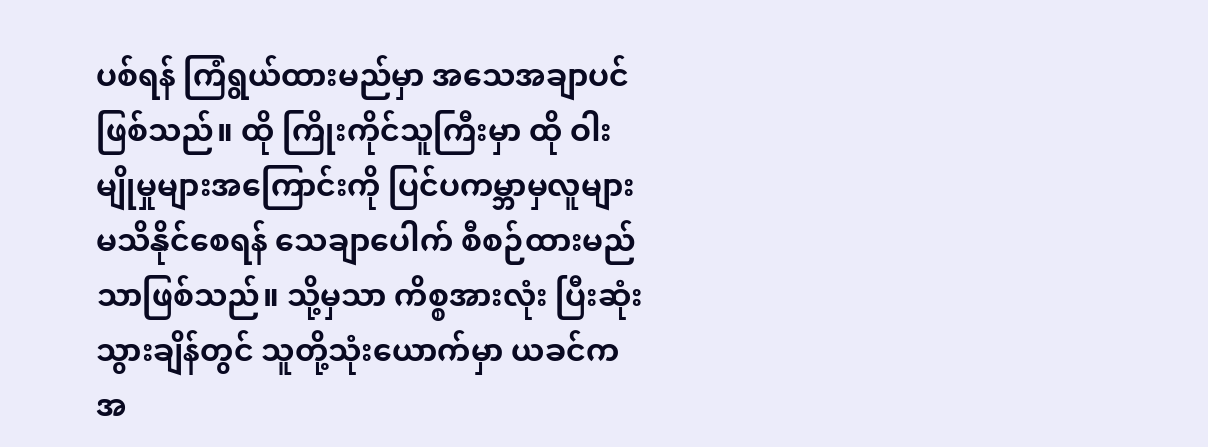ပစ်ရန် ကြံရွယ်ထားမည်မှာ အသေအချာပင် ဖြစ်သည်။ ထို ကြိုးကိုင်သူကြီးမှာ ထို ဝါးမျိုမှုများအကြောင်းကို ပြင်ပကမ္ဘာမှလူများ မသိနိုင်စေရန် သေချာပေါက် စီစဉ်ထားမည်သာဖြစ်သည်။ သို့မှသာ ကိစ္စအားလုံး ပြီးဆုံးသွားချိန်တွင် သူတို့သုံးယောက်မှာ ယခင်ကအ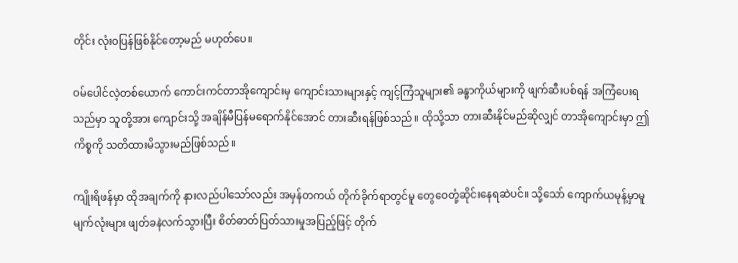တိုင်း လုံးဝပြန်ဖြစ်နိုင်တော့မည် မဟုတ်ပေ။

ဝမ်ပေါင်လဲ့တစ်ယောက် ကောင်းကင်တာအိုကျောင်းမှ ကျောင်းသားများနှင့် ကျင့်ကြံသူများ၏ ခန္ဓာကိုယ်များကို ဖျက်ဆီးပစ်ရန် အကြံပေးရသည်မှာ သူတို့အား ကျောင်းသို့ အချိန်မီပြန်မရောက်နိုင်အောင် တားဆီးရန်ဖြစ်သည်။ ထိုသို့သာ တားဆီးနိုင်မည်ဆိုလျှင် တာအိုကျောင်းမှာ ဤကိစ္စကို သတိထားမိသွားမည်ဖြစ်သည်။

ကျိုးရိဖန်မှာ ထိုအချက်ကို နားလည်ပါသော်လည်း အမှန်တကယ် တိုက်ခိုက်ရာတွင်မူ တွေဝေတုံ့ဆိုင်းနေရဆဲပင်။ သို့သော် ကျောက်ယမုန့်မှာမူ မျက်လုံးများ ဖျတ်ခနဲလက်သွားပြီး စိတ်ဓာတ်ပြတ်သားမှုအပြည့်ဖြင့် တိုက်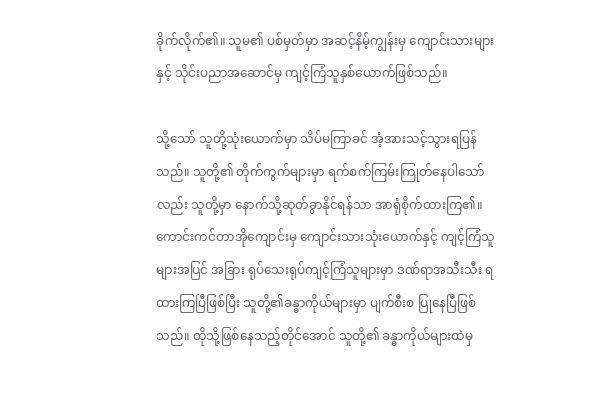ခိုက်လိုက်၏။ သူမ၏ ပစ်မှတ်မှာ အဆင့်နိမ့်ကျွန်းမှ ကျောင်းသားများနှင့် သိုင်းပညာအဆောင်မှ ကျင့်ကြံသူနှစ်ယောက်ဖြစ်သည်။

သို့သော် သူတို့သုံးယောက်မှာ သိပ်မကြာခင် အံ့အားသင့်သွားရပြန်သည်။ သူတို့၏ တိုက်ကွက်များမှာ ရက်စက်ကြမ်းကြုတ်နေပါသော်လည်း သူတို့မှာ နောက်သို့ဆုတ်ခွာနိုင်ရန်သာ အာရုံစိုက်ထားကြ၏။ ကောင်းကင်တာအိုကျောင်းမှ ကျောင်းသားသုံးယောက်နှင့် ကျင့်ကြံသူများအပြင် အခြား ရုပ်သေးရုပ်ကျင့်ကြံသူများမှာ ဒဏ်ရာအသီးသီး ရထားကြပြီဖြစ်ပြီး သူတို့၏ခန္ဓာကိုယ်များမှာ ပျက်စီးစ ပြုနေပြီဖြစ်သည်။ ထိုသို့ဖြစ်နေသည့်တိုင်အောင် သူတို့၏ ခန္ဓာကိုယ်များထဲမှ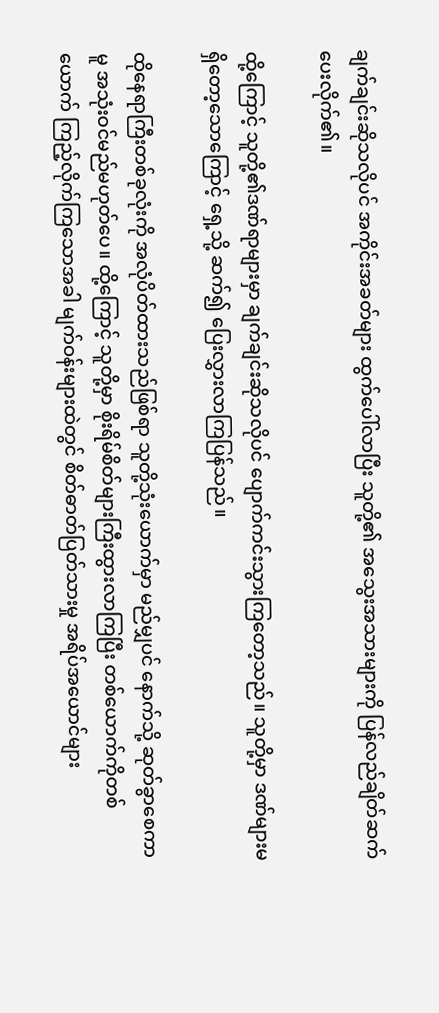ချက်ချင်းဆိုသလိုပင် အကိုင်းအခတ်များ ထွက်ပေါ်လာပြီး သူတို့၏ အသွေးအသားများကို ပြန်လည်ချိတ်ဆက်ပေးလိုက်၏။

ထို့ကြောင့် သူတို့၏ဒဏ်ရာများမှာ ချက်ချင်းဆိုသလိုပင် ပျောက်ကင်းသွားကြတော့သည်။ သူတို့မှာ ဒဏ်များမရှိတော့သောကြောင့် ရှေ့သို့ ဆက်၍ ပြေးလွှားလာကြပြန်သည်။

ထို‌နေရာကြီးတစ်ခုလုံးကို အလုံပိတ်ထားသည်ဖြစ်ရာ သူတို့သုံးယောက်မှာ မည်မျှပင် နောက်သို့ ဆုတ်ခွာစေကာမူ အသုံးဝင်မည်မဟုတ်ပေ။ ထို့ကြောင့် သူတို့မှာ စိုးရိမ်စိတ်များကြီးထွားလာကြပြီး တစ်ယောက်ကိုတစ်ယောက် ကြည့်လိုက်ကြသောအခါ မျက်ဝန်းများထဲတွင် စိတ်ဓာတ်ပြတ်သားမှု အရိပ်အယောင်များ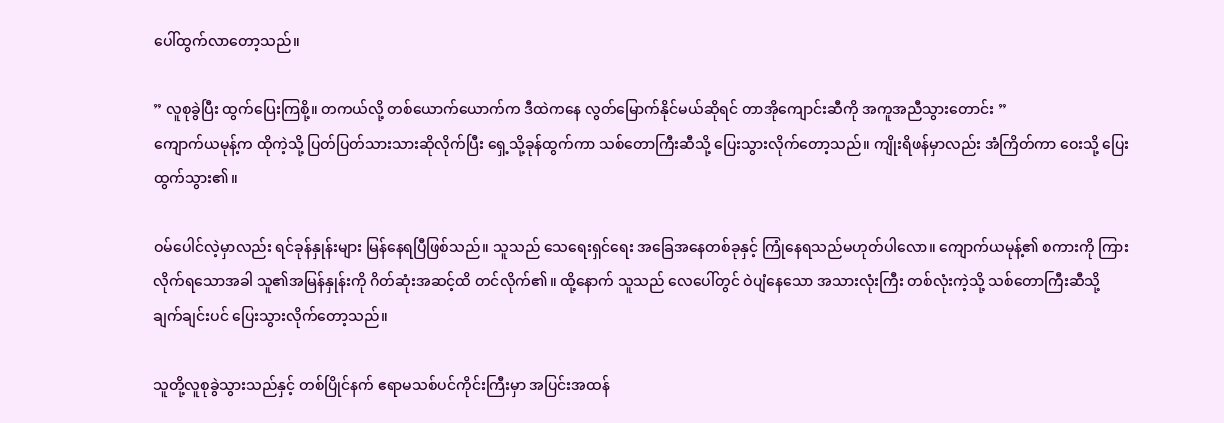ပေါ်ထွက်လာတော့သည်။

” လူစုခွဲပြီး ထွက်ပြေးကြစို့။ တကယ်လို့ တစ်ယောက်ယောက်က ဒီထဲကနေ လွတ်မြောက်နိုင်မယ်ဆိုရင် တာအိုကျောင်းဆီကို အကူအညီသွားတောင်း ”
ကျောက်ယမုန့်က ထိုကဲ့သို့ ပြတ်ပြတ်သားသားဆိုလိုက်ပြီး ရှေ့သို့ခုန်ထွက်ကာ သစ်တောကြီးဆီသို့ ပြေးသွားလိုက်တော့သည်။ ကျိုးရိဖန်မှာလည်း အံကြိတ်ကာ ဝေးသို့ ပြေးထွက်သွား၏။

ဝမ်ပေါင်လဲ့မှာလည်း ရင်ခုန်နှုန်းများ မြန်နေရပြီဖြစ်သည်။ သူသည် သေရေးရှင်ရေး အခြေအနေတစ်ခုနှင့် ကြုံနေရသည်မဟုတ်ပါလော။ ကျောက်ယမုန့်၏ စကားကို ကြားလိုက်ရသောအခါ သူ၏အမြန်နှုန်းကို ဂိတ်ဆုံးအဆင့်ထိ တင်လိုက်၏။ ထို့နောက် သူသည် လေပေါ်တွင် ဝဲပျံနေသော အသားလုံးကြီး တစ်လုံးကဲ့သို့ သစ်တောကြီးဆီသို့ ချက်ချင်းပင် ပြေးသွားလိုက်တော့သည်။

သူတို့လူစုခွဲသွားသည်နှင့် တစ်ပြိုင်နက် ဧရာမသစ်ပင်ကိုင်းကြီးမှာ အပြင်းအထန်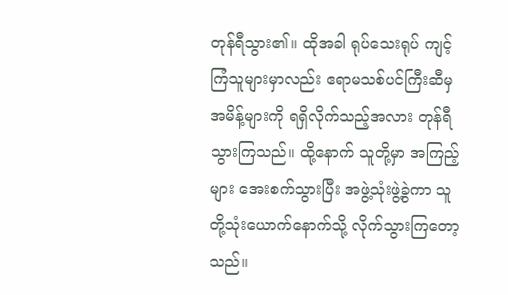တုန်ရီသွား၏။ ထိုအခါ ရုပ်သေးရုပ် ကျင့်ကြံသူများမှာလည်း ဧရာမသစ်ပင်ကြီးဆီမှ အမိန့်များကို ရရှိလိုက်သည့်အလား တုန်ရီသွားကြသည်။ ထို့နောက် သူတို့မှာ အကြည့်များ အေးစက်သွားပြီး အဖွဲ့သုံးဖွဲ့ခွဲကာ သူတို့သုံးယောက်နောက်သို့ လိုက်သွားကြတော့သည်။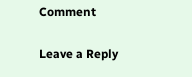Comment

Leave a Reply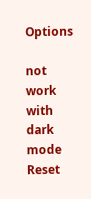Options

not work with dark mode
Reset